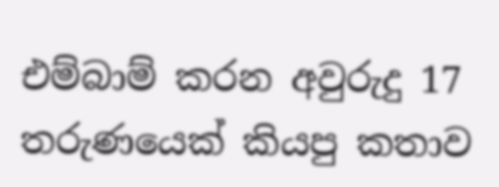එම්බාම් කරන අවුරුදු 17 තරුණයෙක් කියපු කතාව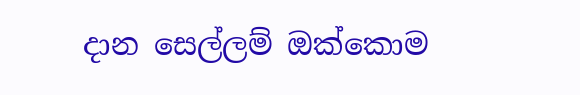දාන සෙල්ලම් ඔක්කොම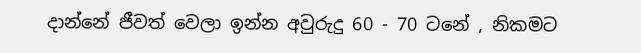දාන්නේ ජීවත් වෙලා ඉන්න අවුරුදු 60 - 70 ටනේ , නිකමට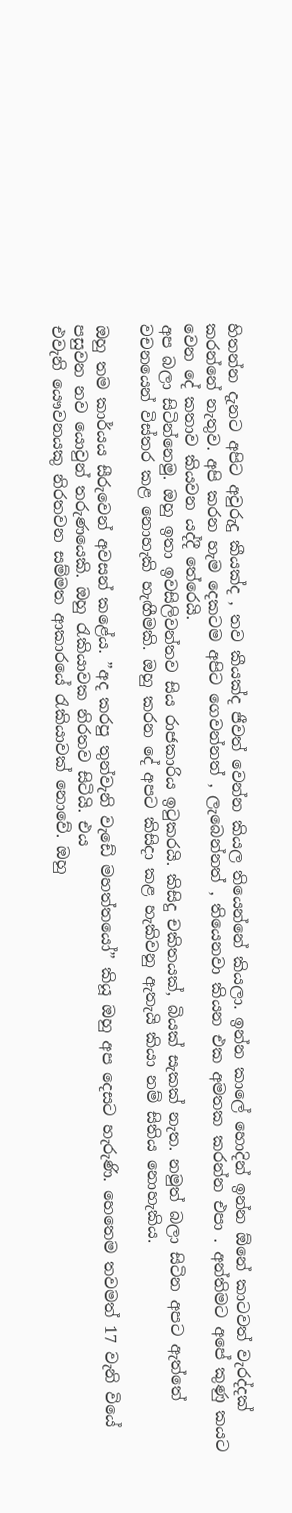හිතන්න දැනට අපිට අවුරුදු කීයක්ද , තව කීයක්ද ජීවත් වෙන්න කියල තියෙන්නේ කියලා. ඉන්න කාලේ හොදින් ඉන්න ඕනේ කාටවත් වැරද්දක් කරන්නේ නැතුව. අපි කරන හැම දෙකටම අපිට ගෙවන්නත් , ලැබෙන්නත් , තියෙනවා කියන එක අමතක කරන්න එපා . අන්තිමට අපේ කුණු කයට වෙන දේ කතාව කියවන යද්දී තේරෙයි.
අප බලා සිටින්නෙමු. ඔහු ඉතා ඉවසිලිවන්තව සිය රාජකාරිය ඉටුකරයි. කිසිදු චකිතයක්, බියක් සැකක් නැත. නමුත් බලා සිටින අපට ඇත්තේ වචනයෙන් විස්තර කළ නොහැකි හැඟීමකි. ඔහු කරන දේ අපට කිසිදා කළ හැකිවනු ඇතැයි කියා නම් සිතිය නොහැකිය.

ඔහු තම කාර්යය සීරුවෙන් අවසන් කළේය. ”අද කරපු තුන්වැනි වැඩේ මහත්තයෝ” කියූ ඔහු අප දෙසට හැරුණි. හෙතෙම තවමත් 17 වැනි වියේ පසුවන නව යොවුන් තරුණයෙකි. ඔහු රැකියාවක නිරතව සිටියි. එය
එවැනි යෞවනයකු නිරතවන සම්මත ආකාරයේ රැකියාවක් නොවේ. ඔහු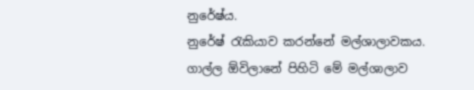නුරේෂ්ය.
නුරේෂ් රැකියාව කරන්නේ මල්ශාලාවකය. ගාල්ල ඕවිලානේ පිහිටි මේ මල්ශාලාව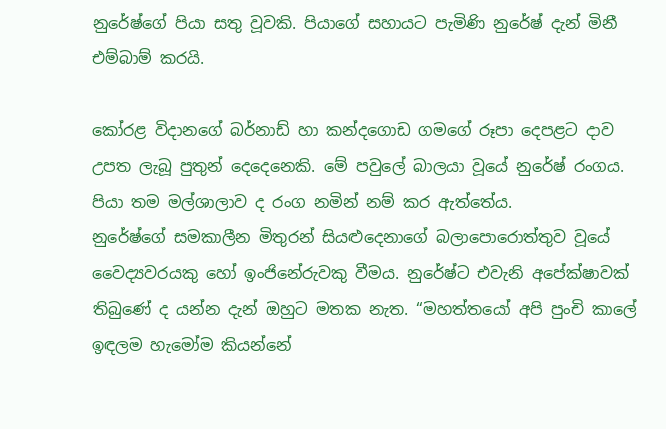නුරේෂ්ගේ පියා සතු වූවකි. පියාගේ සහායට පැමිණි නුරේෂ් දැන් මිනී එම්බාම් කරයි.

කෝරළ විදානගේ බර්නාඩ් හා කන්දගොඩ ගමගේ රූපා දෙපළට දාව උපත ලැබූ පුතුන් දෙදෙනෙකි. මේ පවුලේ බාලයා වූයේ නුරේෂ් රංගය. පියා තම මල්ශාලාව ද රංග නමින් නම් කර ඇත්තේය.
නුරේෂ්ගේ සමකාලීන මිතුරන් සියළුදෙනාගේ බලාපොරොත්තුව වූයේ වෛද්‍යවරයකු හෝ ඉංජිනේරුවකු වීමය. නුරේෂ්ට එවැනි අපේක්ෂාවක් තිබුණේ ද යන්න දැන් ඔහුට මතක නැත. “මහත්තයෝ අපි පුංචි කාලේ ඉඳලම හැමෝම කියන්නේ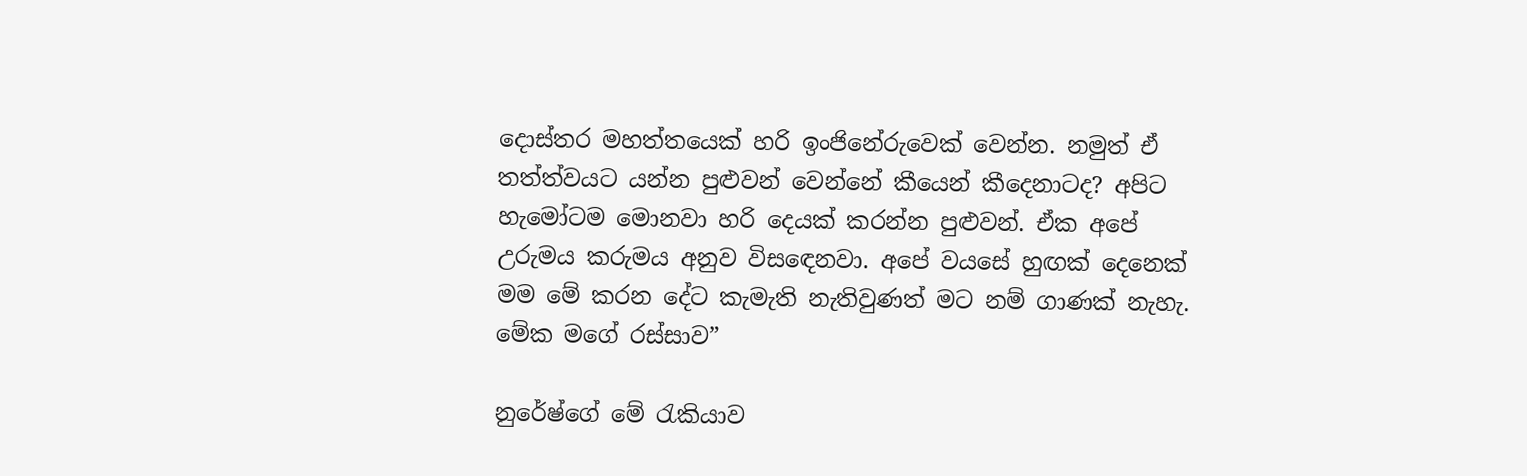දොස්තර මහත්තයෙක් හරි ඉංජිනේරුවෙක් වෙන්න. නමුත් ඒ තත්ත්වයට යන්න පුළුවන් වෙන්නේ කීයෙන් කීදෙනාටද? අපිට හැමෝටම මොනවා හරි දෙයක් කරන්න පුළුවන්. ඒක අපේ උරුමය කරුමය අනුව විසඳෙනවා. අපේ වයසේ හුඟක් දෙනෙක් මම මේ කරන දේට කැමැති නැතිවුණත් මට නම් ගාණක් නැහැ. මේක මගේ රස්සාව”

නුරේෂ්ගේ මේ රැකියාව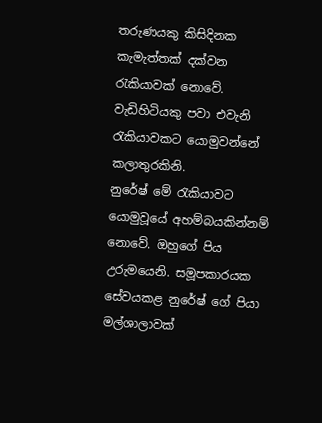තරුණයකු කිසිදිනක කැමැත්තක් දක්වන රැකියාවක් නොවේ. වැඩිහිටියකු පවා එවැනි රැකියාවකට යොමුවන්නේ කලාතුරකිනි.
නුරේෂ් මේ රැකියාවට යොමුවූයේ අහම්බයකින්නම් නොවේ. ඔහුගේ පිය උරුමයෙනි. සමූපකාරයක සේවයකළ නුරේෂ් ගේ පියා මල්ශාලාවක්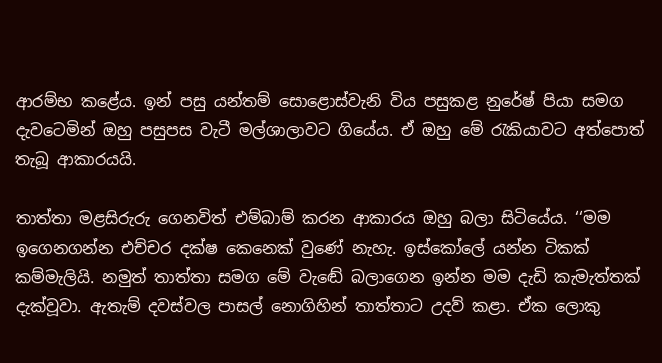ආරම්භ කළේය. ඉන් පසු යන්තම් සොළොස්වැනි විය පසුකළ නුරේෂ් පියා සමග දැවටෙමින් ඔහු පසුපස වැටී මල්ශාලාවට ගියේය. ඒ ඔහු මේ රැකියාවට අත්පොත් තැබූ ආකාරයයි.

තාත්තා මළසිරුරු ගෙනවිත් එම්බාම් කරන ආකාරය ඔහු බලා සිටියේය. ‘‘මම ඉගෙනගන්න එච්චර දක්ෂ කෙනෙක් වුණේ නැහැ. ඉස්කෝලේ යන්න ටිකක් කම්මැලියි. නමුත් තාත්තා සමග මේ වැඬේ බලාගෙන ඉන්න මම දැඩි කැමැත්තක් දැක්වූවා. ඇතැම් දවස්වල පාසල් නොගිහින් තාත්තාට උදව් කළා. ඒක ලොකු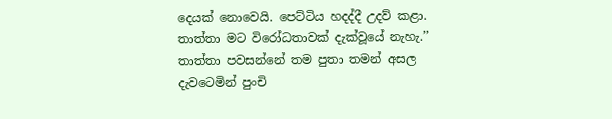දෙයක් නොවෙයි. පෙට්ටිය හදද්දී උදව් කළා. තාත්තා මට විරෝධතාවක් දැක්වූයේ නැහැ.’’
තාත්තා පවසන්නේ තම පුතා තමන් අසල දැවටෙමින් පුංචි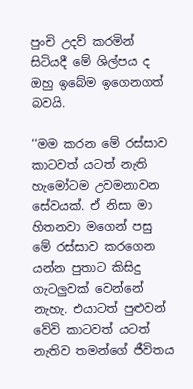පුංචි උදව් කරමින් සිටියදී මේ ශිල්පය ද ඔහු ඉබේම ඉගෙනගත් බවයි.

‘‘මම කරන මේ රස්සාව කාටවත් යටත් නැති හැමෝටම උවමනාවන සේවයක්. ඒ නිසා මා හිතනවා මගෙන් පසු මේ රස්සාව කරගෙන යන්න පුතාට කිසිදු ගැටලුවක් වෙන්නේ නැහැ. එයාටත් පුළුවන් වේවි කාටවත් යටත් නැතිව තමන්ගේ ජීවිතය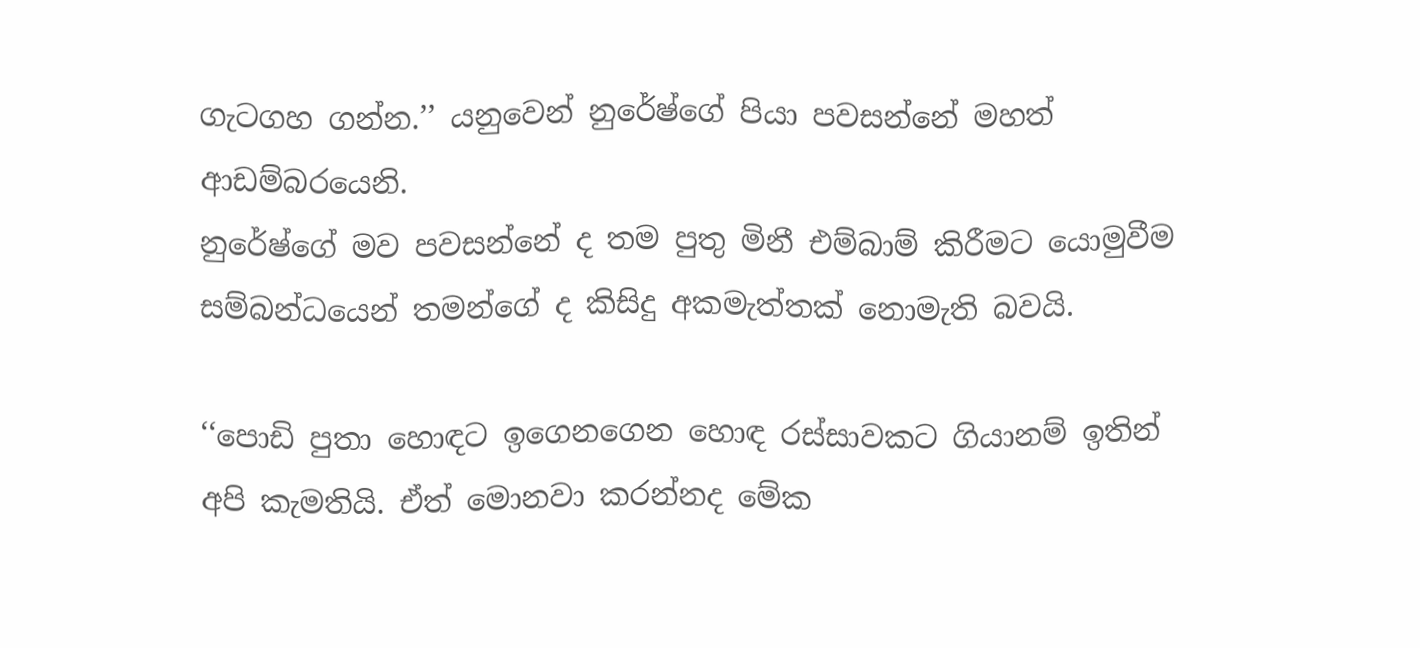ගැටගහ ගන්න.’’ යනුවෙන් නුරේෂ්ගේ පියා පවසන්නේ මහත් ආඩම්බරයෙනි.
නුරේෂ්ගේ මව පවසන්නේ ද තම පුතු මිනී එම්බාම් කිරීමට යොමුවීම සම්බන්ධයෙන් තමන්ගේ ද කිසිදු අකමැත්තක් නොමැති බවයි.

‘‘පොඩි පුතා හොඳට ඉගෙනගෙන හොඳ රස්සාවකට ගියානම් ඉතින් අපි කැමතියි. ඒත් මොනවා කරන්නද මේක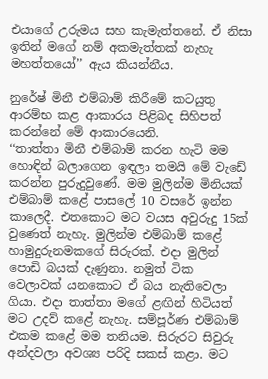එයාගේ උරුමය සහ කැමැත්තනේ. ඒ නිසා ඉතින් මගේ නම් අකමැත්තක් නැහැ මහත්තයෝ’’ ඇය කියන්නීය.

නුරේෂ් මිනී එම්බාම් කිරීමේ කටයුතු ආරම්භ කළ ආකාරය පිළිබද සිහිපත් කරන්නේ මේ ආකාරයෙනි.
‘‘තාත්තා මිනී එම්බාම් කරන හැටි මම හොඳින් බලාගෙන ඉඳලා තමයි මේ වැඩේ කරන්න පුරුදුවුණේ. මම මුලින්ම මිනියක් එම්බාම් කළේ පාසලේ 10 වසරේ ඉන්න කාලෙදී. එතකොට මට වයස අවුරුදු 15ක් වුණෙත් නැහැ. මුලින්ම එම්බාම් කළේ හාමුදුරුනමකගේ සිරුරක්. එදා මුලින් පොඩි බයක් දැණුනා. නමුත් ටික වෙලාවක් යනකොට ඒ බය නැතිවෙලා ගියා. එදා තාත්තා මගේ ළඟින් හිටියත් මට උදව් කළේ නැහැ. සම්පූර්ණ එම්බාම් එකම කළේ මම තනියම. සිරුරට සිවුරු අන්දවලා අවශ්‍ය පරිදි සකස් කළා. මට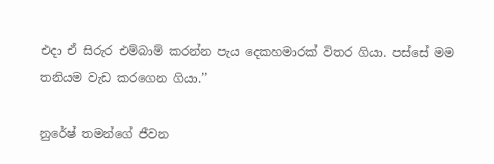එදා ඒ සිරුර එම්බාම් කරන්න පැය දෙකහමාරක් විතර ගියා. පස්සේ මම තනියම වැඩ කරගෙන ගියා.’’

නුරේෂ් තමන්ගේ ජීවන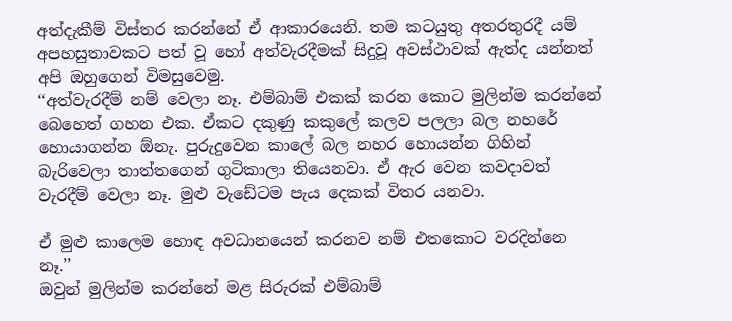අත්දැකීම් විස්තර කරන්නේ ඒ ආකාරයෙනි. තම කටයුතු අතරතුරදී යම් අපහසුතාවකට පත් වූ හෝ අත්වැරදීමක් සිදුවූ අවස්ථාවක් ඇත්ද යන්නත් අපි ඔහුගෙන් විමසුවෙමු.
‘‘අත්වැරදීම් නම් වෙලා නෑ. එම්බාම් එකක් කරන කොට මුලින්ම කරන්නේ බෙහෙත් ගහන එක. ඒකට දකුණු කකුලේ කලව පලලා බල නහරේ හොයාගන්න ඕනැ. පුරුදුවෙන කාලේ බල නහර හොයන්න ගිහින් බැරිවෙලා තාත්තගෙන් ගුටිකාලා තියෙනවා. ඒ ඇර වෙන කවදාවත් වැරදීම් වෙලා නෑ. මුළු වැඩේටම පැය දෙකක් විතර යනවා.

ඒ මුළු කාලෙම හොඳ අවධානයෙන් කරනව නම් එතකොට වරදින්නෙ නෑ.’’
ඔවුන් මුලින්ම කරන්නේ මළ සිරුරක් එම්බාම්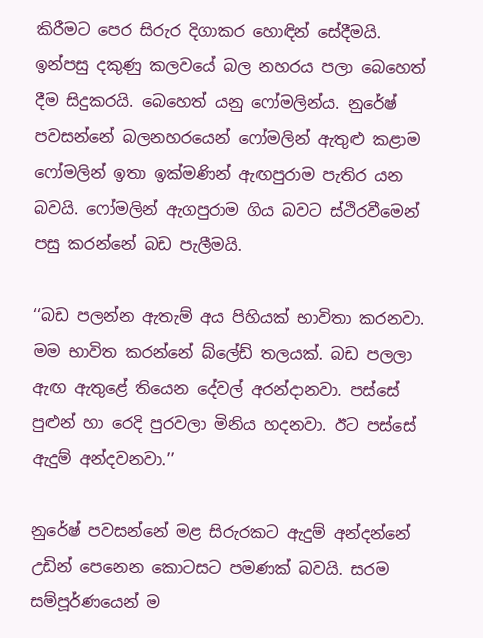කිරීමට පෙර සිරුර දිගාකර හොඳින් සේදීමයි. ඉන්පසු දකුණු කලවයේ බල නහරය පලා බෙහෙත් දීම සිදුකරයි. බෙහෙත් යනු ෆෝමලින්ය. නුරේෂ් පවසන්නේ බලනහරයෙන් ෆෝමලින් ඇතුළු කළාම ෆෝමලින් ඉතා ඉක්මණින් ඇඟපුරාම පැතිර යන බවයි. ෆෝමලින් ඇගපුරාම ගිය බවට ස්ථිරවීමෙන් පසු කරන්නේ බඩ පැලීමයි.

‘‘බඩ පලන්න ඇතැම් අය පිහියක් භාවිතා කරනවා. මම භාවිත කරන්නේ බ්ලේඩ් තලයක්. බඩ පලලා ඇඟ ඇතුළේ තියෙන දේවල් අරන්දානවා. පස්සේ පුළුන් හා රෙදි පුරවලා මිනිය හදනවා. ඊට පස්සේ ඇදුම් අන්දවනවා.’’

නුරේෂ් පවසන්නේ මළ සිරුරකට ඇදුම් අන්දන්නේ උඩින් පෙනෙන කොටසට පමණක් බවයි. සරම සම්පූර්ණයෙන් ම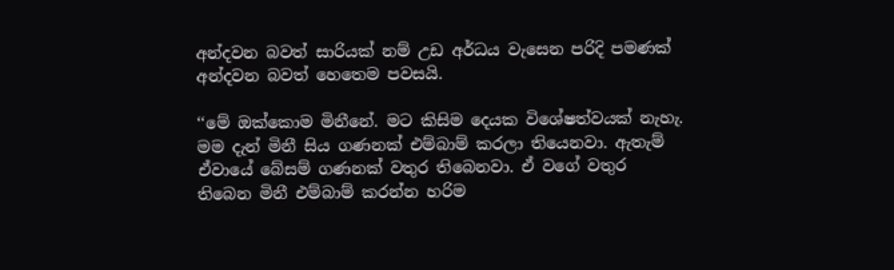අන්දවන බවත් සාරියක් නම් උඩ අර්ධය වැසෙන පරිදි පමණක් අන්දවන බවත් හෙතෙම පවසයි.

‘‘මේ ඔක්කොම මිනීනේ. මට කිසිම දෙයක විශේෂත්වයක් නැහැ. මම දැන් මිනී සිය ගණනක් එම්බාම් කරලා තියෙනවා. ඇතැම් ඒවායේ බේසම් ගණනක් වතුර තිබෙනවා. ඒ වගේ වතුර තිබෙන මිනී එම්බාම් කරන්න හරිම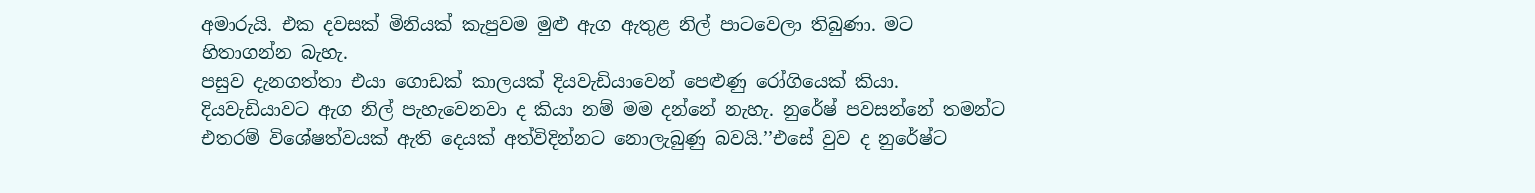අමාරුයි. එක දවසක් මිනියක් කැපුවම මුළු ඇග ඇතුළ නිල් පාටවෙලා තිබුණා. මට හිතාගන්න බැහැ.
පසුව දැනගත්තා එයා ගොඩක් කාලයක් දියවැඩියාවෙන් පෙළුණු රෝගියෙක් කියා. දියවැඩියාවට ඇග නිල් පැහැවෙනවා ද කියා නම් මම දන්නේ නැහැ. නුරේෂ් පවසන්නේ තමන්ට එතරම් විශේෂත්වයක් ඇති දෙයක් අත්විදින්නට නොලැබුණු බවයි.’’එසේ වුව ද නුරේෂ්ට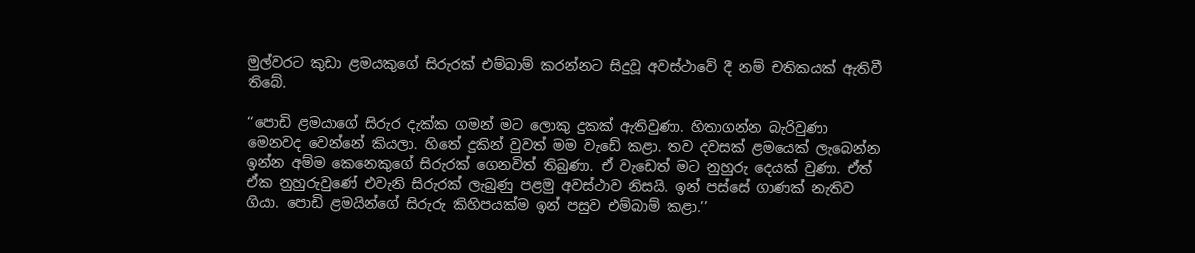මුල්වරට කුඩා ළමයකුගේ සිරුරක් එම්බාම් කරන්නට සිදුවූ අවස්ථාවේ දී නම් චතිකයක් ඇතිවී තිබේ.

‘‘පොඩි ළමයාගේ සිරුර දැක්ක ගමන් මට ලොකු දුකක් ඇතිවුණා. හිතාගන්න බැරිවුණා මෙනවද වෙන්නේ කියලා. හිතේ දුකින් වුවත් මම වැඩේ කළා. තව දවසක් ළමයෙක් ලැබෙන්න ඉන්න අම්ම කෙනෙකුගේ සිරුරක් ගෙනවිත් තිබුණා. ඒ වැඩෙත් මට නුහුරු දෙයක් වුණා. ඒත් ඒක නුහුරුවුණේ එවැනි සිරුරක් ලැබුණු පළමු අවස්ථාව නිසයි. ඉන් පස්සේ ගාණක් නැතිව ගියා. පොඩි ළමයින්ගේ සිරුරු කිහිපයක්ම ඉන් පසුව එම්බාම් කළා.’’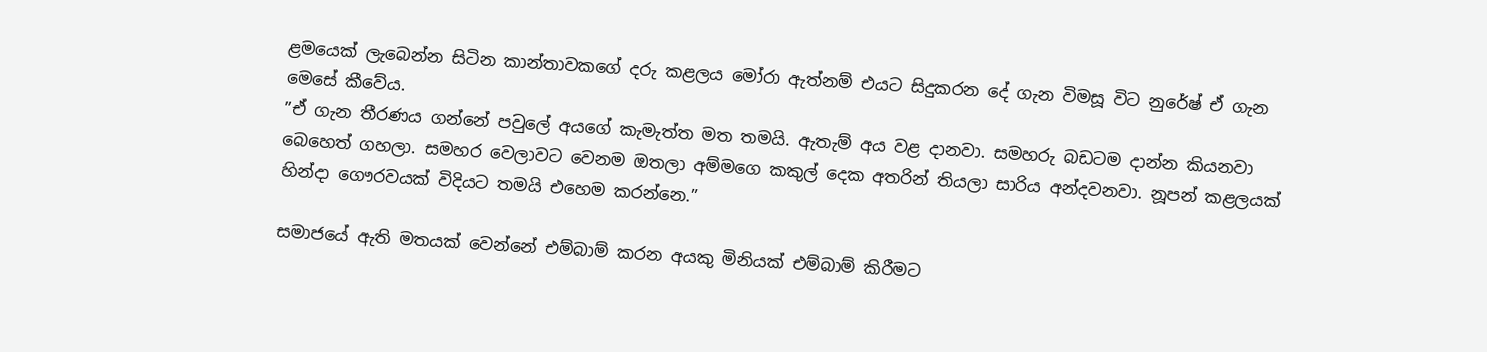ළමයෙක් ලැබෙන්න සිටින කාන්තාවකගේ දරු කළලය මෝරා ඇත්නම් එයට සිදුකරන දේ ගැන විමසූ විට නුරේෂ් ඒ ගැන මෙසේ කීවේය.
”ඒ ගැන තීරණය ගන්නේ පවුලේ අයගේ කැමැත්ත මත තමයි. ඇතැම් අය වළ දානවා. සමහරු බඩටම දාන්න කියනවා බෙහෙත් ගහලා. සමහර වෙලාවට වෙනම ඔතලා අම්මගෙ කකුල් දෙක අතරින් තියලා සාරිය අන්දවනවා. නූපන් කළලයක් හින්දා ගෞරවයක් විදියට තමයි එහෙම කරන්නෙ.”

සමාජයේ ඇති මතයක් වෙන්නේ එම්බාම් කරන අයකු මිනියක් එම්බාම් කිරීමට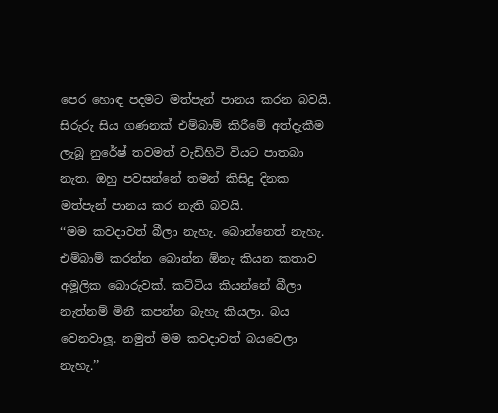පෙර හොඳ පදමට මත්පැන් පානය කරන බවයි. සිරුරු සිය ගණනක් එම්බාම් කිරීමේ අත්දැකීම ලැබූ නුරේෂ් තවමත් වැඩිහිටි වියට පාතබා නැත. ඔහු පවසන්නේ තමන් කිසිදු දිනක මත්පැන් පානය කර නැති බවයි.
‘‘මම කවදාවත් බීලා නැහැ. බොන්නෙත් නැහැ. එම්බාම් කරන්න බොන්න ඕනැ කියන කතාව අමූලික බොරුවක්. කට්ටිය කියන්නේ බීලා නැත්නම් මිනී කපන්න බැහැ කියලා. බය වෙනවාලූ. නමුත් මම කවදාවත් බයවෙලා නැහැ.’’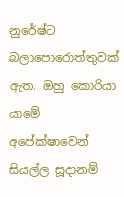නුරේෂ්ට බලාපොරොත්තුවක් ඇත. ඔහු කොරියා යාමේ අපේක්ෂාවෙන් සියල්ල සූදානම්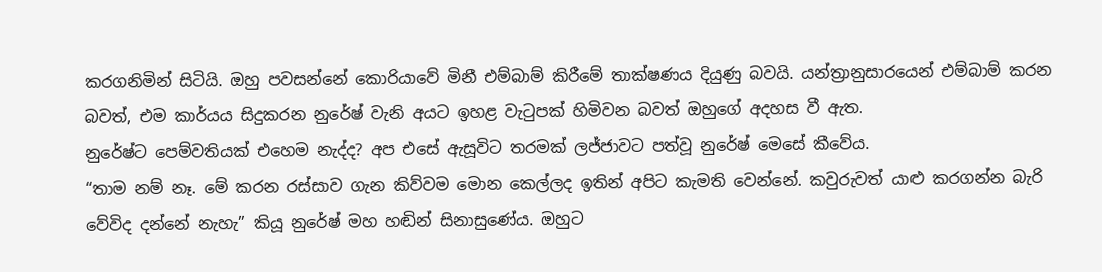කරගනිමින් සිටියි. ඔහු පවසන්නේ කොරියාවේ මිනී එම්බාම් කිරීමේ තාක්ෂණය දියුණු බවයි. යන්ත්‍රානුසාරයෙන් එම්බාම් කරන බවත්, එම කාර්යය සිදුකරන නුරේෂ් වැනි අයට ඉහළ වැටුපක් හිමිවන බවත් ඔහුගේ අදහස වී ඇත.
නුරේෂ්ට පෙම්වතියක් එහෙම නැද්ද? අප එසේ ඇසූවිට තරමක් ලජ්ජාවට පත්වූ නුරේෂ් මෙසේ කීවේය.
“තාම නම් නෑ. මේ කරන රස්සාව ගැන කිව්වම මොන කෙල්ලද ඉතින් අපිට කැමති වෙන්නේ. කවුරුවත් යාළු කරගන්න බැරි වේවිද දන්නේ නැහැ” කියූ නුරේෂ් මහ හඬින් සිනාසුණේය. ඔහුට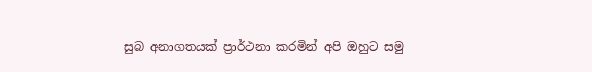සුබ අනාගතයක් ප්‍රාර්ථනා කරමින් අපි ඔහුට සමු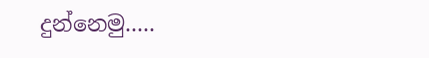දුන්නෙමු.....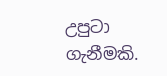උපුටා ගැනීමකි.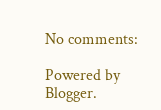No comments:

Powered by Blogger.